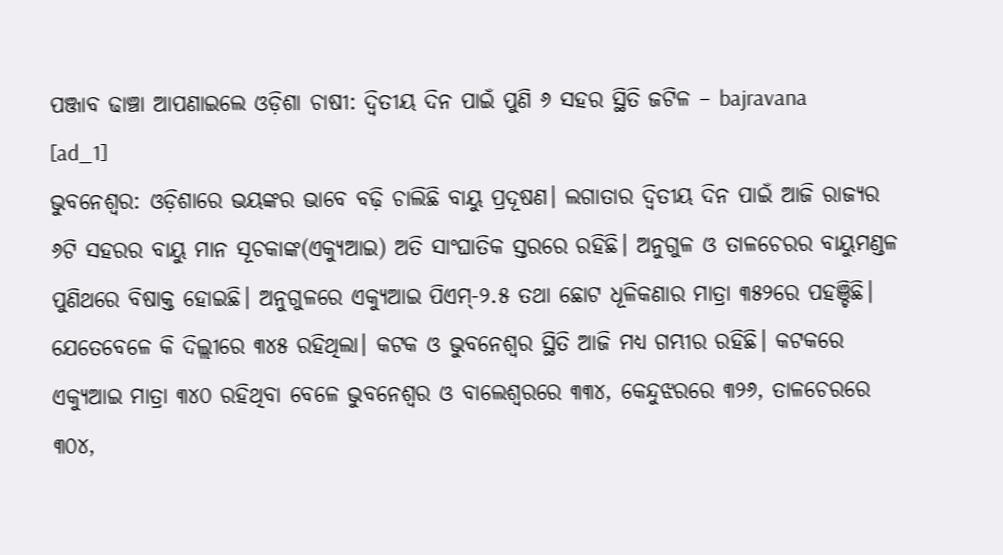ପଞ୍ଜାବ ଢାଞ୍ଚା ଆପଣାଇଲେ ଓଡ଼ିଶା ଚାଷୀ: ଦ୍ବିତୀୟ ଦିନ ପାଇଁ ପୁଣି ୬ ସହର ସ୍ଥିତି ଜଟିଳ – bajravana
[ad_1]
ଭୁବନେଶ୍ବର: ଓଡ଼ିଶାରେ ଭୟଙ୍କର ଭାବେ ବଢ଼ି ଚାଲିଛି ବାୟୁ ପ୍ରଦୂଷଣ। ଲଗାତାର ଦ୍ବିତୀୟ ଦିନ ପାଇଁ ଆଜି ରାଜ୍ୟର ୬ଟି ସହରର ବାୟୁ ମାନ ସୂଚକାଙ୍କ(ଏକ୍ୟୁଆଇ) ଅତି ସାଂଘାତିକ ସ୍ତରରେ ରହିଛି। ଅନୁଗୁଳ ଓ ତାଳଚେରର ବାୟୁମଣ୍ଡଳ ପୁଣିଥରେ ବିଷାକ୍ତ ହୋଇଛି। ଅନୁଗୁଳରେ ଏକ୍ୟୁଆଇ ପିଏମ୍-୨.୫ ତଥା ଛୋଟ ଧୂଳିକଣାର ମାତ୍ରା ୩୫୨ରେ ପହଞ୍ଚିଛି। ଯେତେବେଳେ କି ଦିଲ୍ଲୀରେ ୩୪୫ ରହିଥିଲା। କଟକ ଓ ଭୁବନେଶ୍ବର ସ୍ଥିତି ଆଜି ମଧ୍ୟ ଗମ୍ଭୀର ରହିଛି। କଟକରେ ଏକ୍ୟୁଆଇ ମାତ୍ରା ୩୪୦ ରହିଥିବା ବେଳେ ଭୁବନେଶ୍ବର ଓ ବାଲେଶ୍ବରରେ ୩୩୪, କେନ୍ଦୁଝରରେ ୩୨୬, ତାଳଚେରରେ ୩୦୪,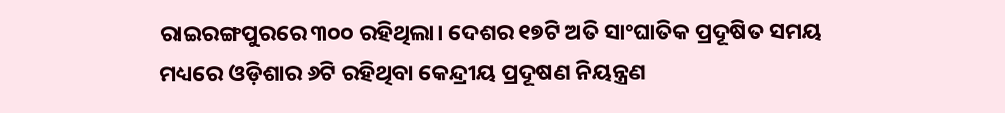ରାଇରଙ୍ଗପୁରରେ ୩୦୦ ରହିଥିଲା। ଦେଶର ୧୭ଟି ଅତି ସାଂଘାତିକ ପ୍ରଦୂଷିତ ସମୟ ମଧ୍ୟରେ ଓଡ଼ିଶାର ୬ଟି ରହିଥିବା କେନ୍ଦ୍ରୀୟ ପ୍ରଦୂଷଣ ନିୟନ୍ତ୍ରଣ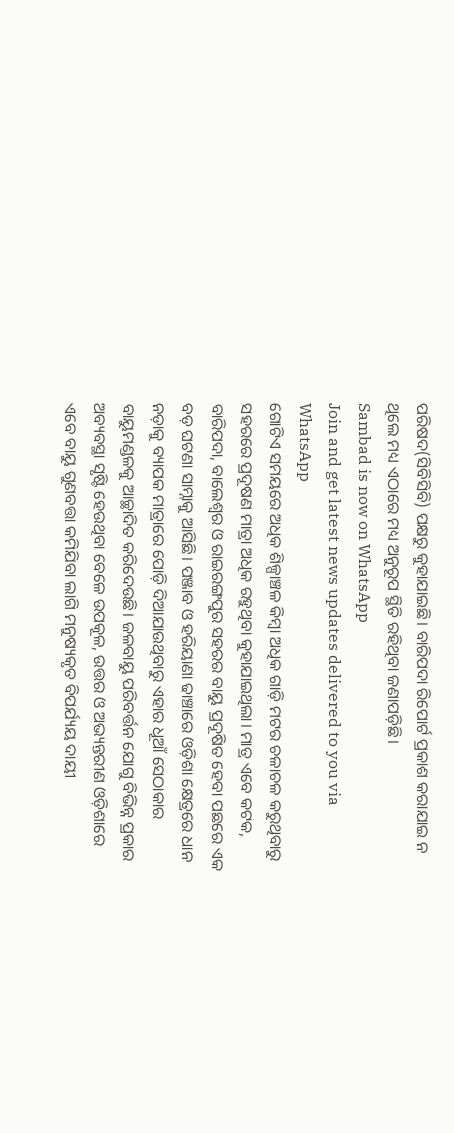ପରିଷଦ(ସିବିସିବି) ପକ୍ଷରୁ କୁହାଯାଇଛି। ବାରିପଦା ରିପୋର୍ଟ ପ୍ରକାଶ କରାଯାଇ ନ ଥିଲେ ମଧ୍ୟ ଏଠାରେ ମଧ୍ୟ ଅନୁରୂପ ସ୍ଥିତି ରହିଥିବା ଜଣାପଡ଼ିଛି।
Sambad is now on WhatsApp
Join and get latest news updates delivered to you via WhatsApp
ଗୋଟିଏ ସମୟରେ ଅଧିକ ଶିଳ୍ପାଞ୍ଚଳ କିମ୍ବା ଅଧିକ ଗାଡ଼ି ମଟର ଚଳାଚଳ କରୁଥିବାରୁ ସହରରେ ପ୍ରଦୂଷଣ ମାତ୍ରା ଅଧିକ ରହୁଥିବା କୁହାଯାଇଥିଲା। ମାତ୍ର ଏବେ କଟକ, ବାରିପଦା, ବାଲେଶ୍ବର ଓ ରାଇରଙ୍ଗପୁର ସହରର ବାୟୁ ପ୍ରଦୂଷିତ ହେବା ପଛରେ ଏକ ବଡ଼ ଘଟଣା ସାମ୍ନାକୁ ଆସିଛି। ପଞ୍ଜାବ ଓ ହରିୟାଣା ଢାଞ୍ଚାରେ ଓଡ଼ିଶା କ୍ଷେତ୍ରରେ ଧାନ ନଡ଼ାକୁ ବ୍ୟାପକ ମାତ୍ରାରେ ପୋଡ଼ି ଦିଆଯାଉଥିବାରୁ ଏହାର ଧୂଆଁ ସେଠାକାର ବାୟୁମଣ୍ଡଳକୁ ଆଚ୍ଛାଦିତ କରିଦେଉଛି। ଜଳବାୟୁ ପରିବର୍ତ୍ତନ ଯୋଗୁ ବିଭିନ୍ନ ପ୍ରକାର ଅବ୍ୟବସ୍ଥା ସୃଷ୍ଟି ହେଉଥିବା ବେଳେ ଉପକୂଳ, ଉତ୍ତର ଓ ଅଭ୍ୟନ୍ତରୀଣ ଓଡ଼ିଶାରେ ଏବେ ବାୟୁ ଗୁଣବତ୍ତା କମିଯିବା ଲାଗି ମନୁଷ୍ୟକୃତ ବିପର୍ଯ୍ୟୟ ଦାୟୀ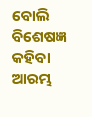ବୋଲି ବିଶେଷଜ୍ଞ କହିବା ଆରମ୍ଭ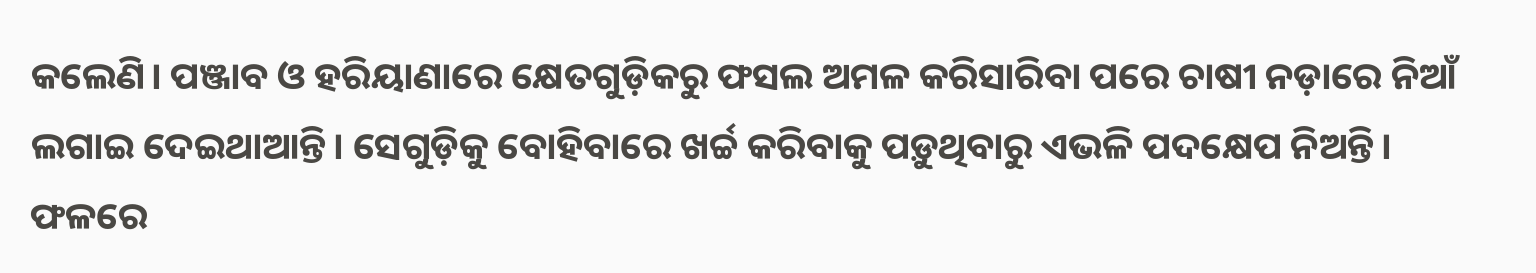କଲେଣି। ପଞ୍ଜାବ ଓ ହରିୟାଣାରେ କ୍ଷେତଗୁଡ଼ିକରୁ ଫସଲ ଅମଳ କରିସାରିବା ପରେ ଚାଷୀ ନଡ଼ାରେ ନିଆଁ ଲଗାଇ ଦେଇଥାଆନ୍ତି। ସେଗୁଡ଼ିକୁ ବୋହିବାରେ ଖର୍ଚ୍ଚ କରିବାକୁ ପଡ଼ୁଥିବାରୁ ଏଭଳି ପଦକ୍ଷେପ ନିଅନ୍ତି। ଫଳରେ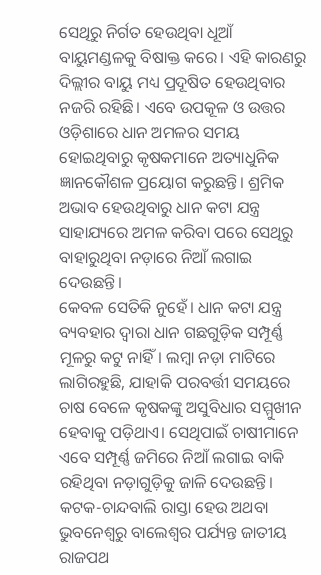ସେଥିରୁ ନିର୍ଗତ ହେଉଥିବା ଧୂଆଁ ବାୟୁମଣ୍ଡଳକୁ ବିଷାକ୍ତ କରେ। ଏହି କାରଣରୁ ଦିଲ୍ଲୀର ବାୟୁ ମଧ୍ୟ ପ୍ରଦୂଷିତ ହେଉଥିବାର ନଜରି ରହିଛି। ଏବେ ଉପକୂଳ ଓ ଉତ୍ତର ଓଡ଼ିଶାରେ ଧାନ ଅମଳର ସମୟ ହୋଇଥିବାରୁ କୃଷକମାନେ ଅତ୍ୟାଧୁନିକ ଜ୍ଞାନକୌଶଳ ପ୍ରୟୋଗ କରୁଛନ୍ତି। ଶ୍ରମିକ ଅଭାବ ହେଉଥିବାରୁ ଧାନ କଟା ଯନ୍ତ୍ର ସାହାଯ୍ୟରେ ଅମଳ କରିବା ପରେ ସେଥିରୁ ବାହାରୁଥିବା ନଡ଼ାରେ ନିଆଁ ଲଗାଇ ଦେଉଛନ୍ତି।
କେବଳ ସେତିକି ନୁହେଁ। ଧାନ କଟା ଯନ୍ତ୍ର ବ୍ୟବହାର ଦ୍ବାରା ଧାନ ଗଛଗୁଡ଼ିକ ସମ୍ପୂର୍ଣ୍ଣ ମୂଳରୁ କଟୁ ନାହିଁ। ଲମ୍ବା ନଡ଼ା ମାଟିରେ ଲାଗିରହୁଛି, ଯାହାକି ପରବର୍ତ୍ତୀ ସମୟରେ ଚାଷ ବେଳେ କୃଷକଙ୍କୁ ଅସୁବିଧାର ସମ୍ମୁଖୀନ ହେବାକୁ ପଡ଼ିଥାଏ। ସେଥିପାଇଁ ଚାଷୀମାନେ ଏବେ ସମ୍ପୂର୍ଣ୍ଣ ଜମିରେ ନିଆଁ ଲଗାଇ ବାକି ରହିଥିବା ନଡ଼ାଗୁଡ଼ିକୁ ଜାଳି ଦେଉଛନ୍ତି। କଟକ-ଚାନ୍ଦବାଲି ରାସ୍ତା ହେଉ ଅଥବା ଭୁବନେଶ୍ବରୁ ବାଲେଶ୍ବର ପର୍ଯ୍ୟନ୍ତ ଜାତୀୟ ରାଜପଥ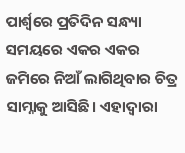ପାର୍ଶ୍ବରେ ପ୍ରତିଦିନ ସନ୍ଧ୍ୟା ସମୟରେ ଏକର ଏକର ଜମିରେ ନିଆଁ ଲାଗିଥିବାର ଚିତ୍ର ସାମ୍ନାକୁ ଆସିଛି। ଏହାଦ୍ବାରା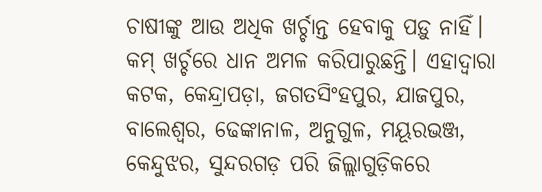ଚାଷୀଙ୍କୁ ଆଉ ଅଧିକ ଖର୍ଚ୍ଚାନ୍ତ ହେବାକୁ ପଡ଼ୁ ନାହିଁ। କମ୍ ଖର୍ଚ୍ଚରେ ଧାନ ଅମଳ କରିପାରୁଛନ୍ତି। ଏହାଦ୍ବାରା କଟକ, କେନ୍ଦ୍ରାପଡ଼ା, ଜଗତସିଂହପୁର, ଯାଜପୁର, ବାଲେଶ୍ବର, ଢେଙ୍କାନାଳ, ଅନୁଗୁଳ, ମୟୂରଭଞ୍ଜ, କେନ୍ଦୁଝର, ସୁନ୍ଦରଗଡ଼ ପରି ଜିଲ୍ଲାଗୁଡ଼ିକରେ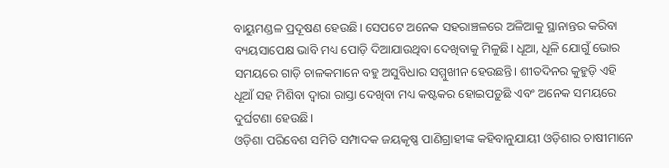ବାୟୁମଣ୍ଡଳ ପ୍ରଦୂଷଣ ହେଉଛି। ସେପଟେ ଅନେକ ସହରାଞ୍ଚଳରେ ଅଳିଆକୁ ସ୍ଥାନାନ୍ତର କରିବା ବ୍ୟୟସାପେକ୍ଷ ଭାବି ମଧ୍ୟ ପୋଡ଼ି ଦିଆଯାଉଥିବା ଦେଖିବାକୁ ମିଳୁଛି। ଧୂଆ, ଧୂଳି ଯୋଗୁଁ ଭୋର ସମୟରେ ଗାଡ଼ି ଚାଳକମାନେ ବହୁ ଅସୁବିଧାର ସମ୍ମୁଖୀନ ହେଉଛନ୍ତି। ଶୀତଦିନର କୁହୁଡ଼ି ଏହି ଧୂଆଁ ସହ ମିଶିବା ଦ୍ବାରା ରାସ୍ତା ଦେଖିବା ମଧ୍ୟ କଷ୍ଟକର ହୋଇପଡ଼ୁଛି ଏବଂ ଅନେକ ସମୟରେ ଦୁର୍ଘଟଣା ହେଉଛି।
ଓଡ଼ିଶା ପରିବେଶ ସମିତି ସମ୍ପାଦକ ଜୟକୃଷ୍ଣ ପାଣିଗ୍ରାହୀଙ୍କ କହିବାନୁଯାୟୀ ଓଡ଼ିଶାର ଚାଷୀମାନେ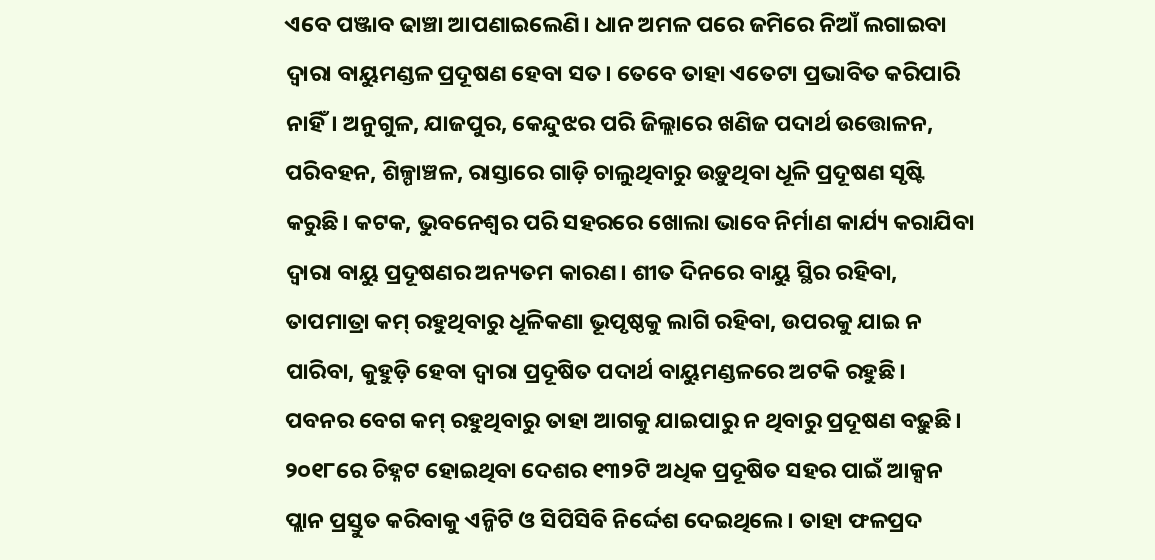ଏବେ ପଞ୍ଜାବ ଢାଞ୍ଚା ଆପଣାଇଲେଣି। ଧାନ ଅମଳ ପରେ ଜମିରେ ନିଆଁ ଲଗାଇବା ଦ୍ବାରା ବାୟୁମଣ୍ଡଳ ପ୍ରଦୂଷଣ ହେବା ସତ। ତେବେ ତାହା ଏତେଟା ପ୍ରଭାବିତ କରିପାରି ନାହିଁ। ଅନୁଗୁଳ, ଯାଜପୁର, କେନ୍ଦୁଝର ପରି ଜିଲ୍ଲାରେ ଖଣିଜ ପଦାର୍ଥ ଉତ୍ତୋଳନ, ପରିବହନ, ଶିଳ୍ପାଞ୍ଚଳ, ରାସ୍ତାରେ ଗାଡ଼ି ଚାଲୁଥିବାରୁ ଉଡ଼ୁଥିବା ଧୂଳି ପ୍ରଦୂଷଣ ସୃଷ୍ଟି କରୁଛି। କଟକ, ଭୁବନେଶ୍ବର ପରି ସହରରେ ଖୋଲା ଭାବେ ନିର୍ମାଣ କାର୍ଯ୍ୟ କରାଯିବା ଦ୍ବାରା ବାୟୁ ପ୍ରଦୂଷଣର ଅନ୍ୟତମ କାରଣ। ଶୀତ ଦିନରେ ବାୟୁ ସ୍ଥିର ରହିବା, ତାପମାତ୍ରା କମ୍ ରହୁଥିବାରୁ ଧୂଳିକଣା ଭୂପୃଷ୍ଠକୁ ଲାଗି ରହିବା, ଉପରକୁ ଯାଇ ନ ପାରିବା, କୁହୁଡ଼ି ହେବା ଦ୍ବାରା ପ୍ରଦୂଷିତ ପଦାର୍ଥ ବାୟୁମଣ୍ଡଳରେ ଅଟକି ରହୁଛି। ପବନର ବେଗ କମ୍ ରହୁଥିବାରୁ ତାହା ଆଗକୁ ଯାଇପାରୁ ନ ଥିବାରୁ ପ୍ରଦୂଷଣ ବଢ଼ୁଛି। ୨୦୧୮ରେ ଚିହ୍ନଟ ହୋଇଥିବା ଦେଶର ୧୩୨ଟି ଅଧିକ ପ୍ରଦୂଷିତ ସହର ପାଇଁ ଆକ୍ସନ ପ୍ଲାନ ପ୍ରସ୍ତୁତ କରିବାକୁ ଏନ୍ଜିଟି ଓ ସିପିସିବି ନିର୍ଦ୍ଦେଶ ଦେଇଥିଲେ। ତାହା ଫଳପ୍ରଦ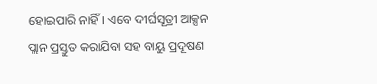ହୋଇପାରି ନାହିଁ। ଏବେ ଦୀର୍ଘସୂତ୍ରୀ ଆକ୍ସନ ପ୍ଲାନ ପ୍ରସ୍ତୁତ କରାଯିବା ସହ ବାୟୁ ପ୍ରଦୂଷଣ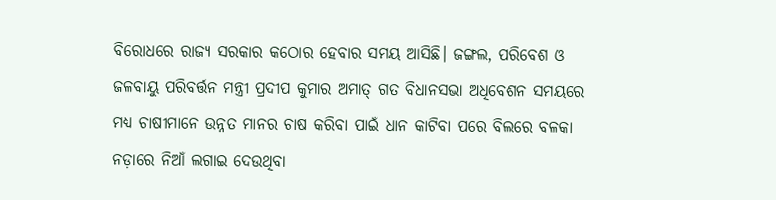ବିରୋଧରେ ରାଜ୍ୟ ସରକାର କଠୋର ହେବାର ସମୟ ଆସିଛି। ଜଙ୍ଗଲ, ପରିବେଶ ଓ ଜଳବାୟୁ ପରିବର୍ତ୍ତନ ମନ୍ତ୍ରୀ ପ୍ରଦୀପ କୁମାର ଅମାତ୍ ଗତ ବିଧାନସଭା ଅଧିବେଶନ ସମୟରେ ମଧ୍ୟ ଚାଷୀମାନେ ଉନ୍ନତ ମାନର ଚାଷ କରିବା ପାଇଁ ଧାନ କାଟିବା ପରେ ବିଲରେ ବଳକା ନଡ଼ାରେ ନିଆଁ ଲଗାଇ ଦେଉଥିବା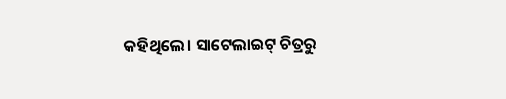କହିଥିଲେ। ସାଟେଲାଇଟ୍ ଚିତ୍ରରୁ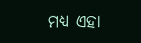ମଧ୍ୟ ଏହା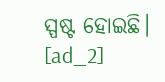ସ୍ପଷ୍ଟ ହୋଇଛି।
[ad_2]